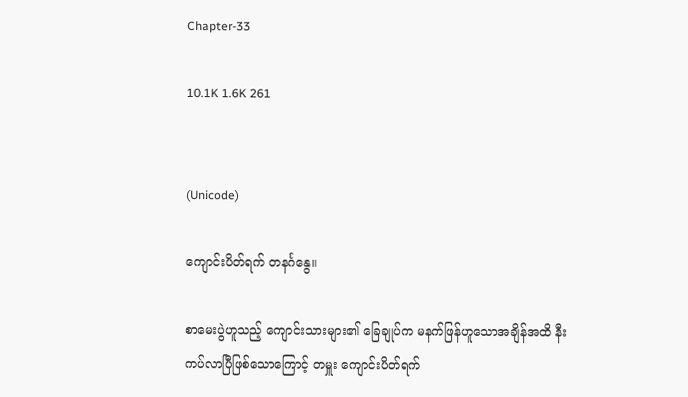Chapter-33

10.1K 1.6K 261


(Unicode)

ကျောင်းပိတ်ရက် တနင်္ဂနွေ။

စာမေးပွဲဟူသည့် ကျောင်းသားများ၏ ခြေချုပ်က မနက်ဖြန်ဟူသောအချိန်အထိ နီးကပ်လာပြီဖြစ်သောကြောင့် တမှူး ကျောင်းပိတ်ရက်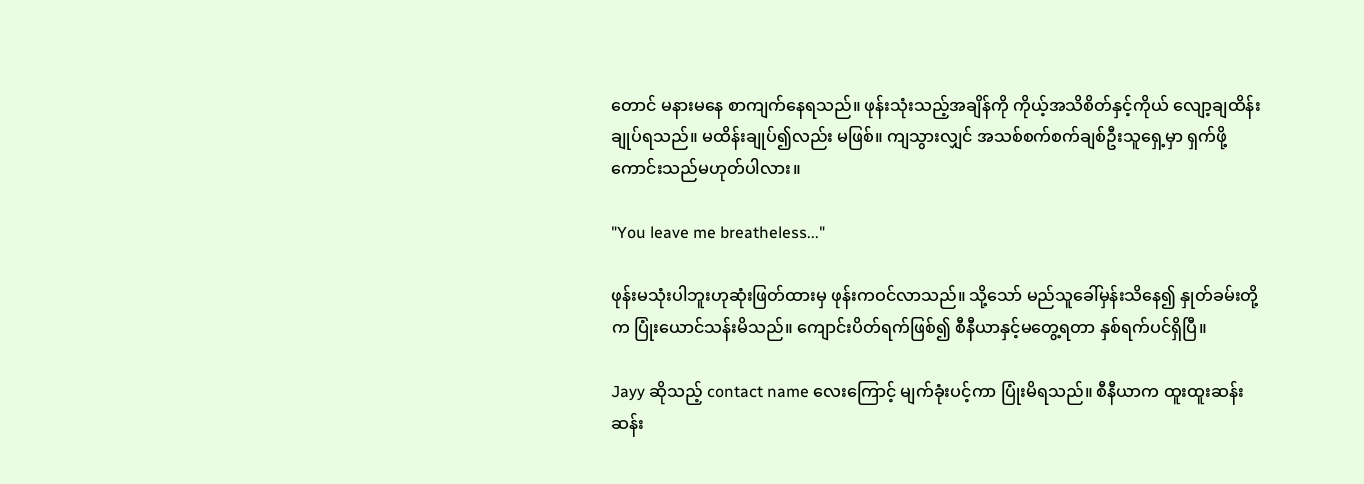တောင် မနားမနေ စာကျက်နေရသည်။ ဖုန်းသုံးသည့်အချိန်ကို ကိုယ့်အသိစိတ်နှင့်ကိုယ် လျော့ချထိန်းချုပ်ရသည်။ မထိန်းချုပ်၍လည်း မဖြစ်။ ကျသွားလျှင် အသစ်စက်စက်ချစ်ဦးသူရှေ့မှာ ရှက်ဖို့ကောင်းသည်မဟုတ်ပါလား။

"You leave me breatheless..."

ဖုန်းမသုံးပါဘူးဟုဆုံးဖြတ်ထားမှ ဖုန်းကဝင်လာသည်။ သို့သော် မည်သူခေါ်မှန်းသိနေ၍ နှုတ်ခမ်းတို့က ပြုံးယောင်သန်းမိသည်။ ကျောင်းပိတ်ရက်ဖြစ်၍ စီနီယာနှင့်မတွေ့ရတာ နှစ်ရက်ပင်ရှိပြီ။

Jayy ဆိုသည့် contact name လေးကြောင့် မျက်ခုံးပင့်ကာ ပြုံးမိရသည်။ စီနီယာက ထူးထူးဆန်းဆန်း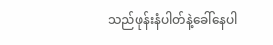သည်ဖုန်းနံပါတ်နဲ့ခေါ်နေပါ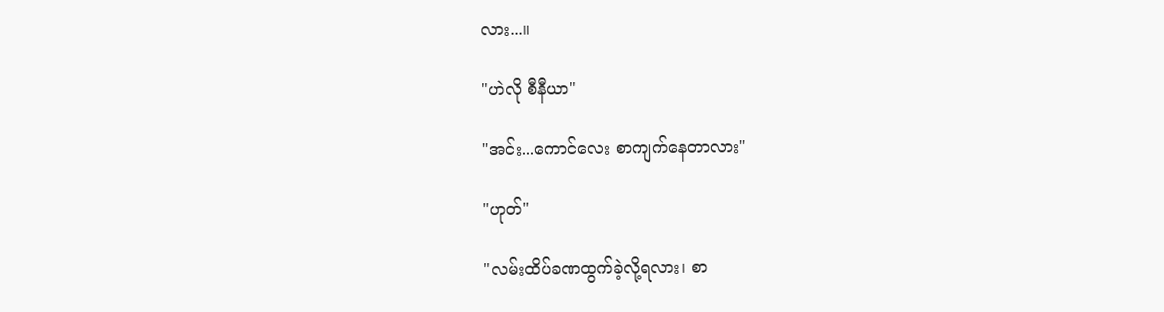လား...။

"ဟဲလို စီနီယာ"

"အင်း...ကောင်လေး စာကျက်နေတာလား"

"ဟုတ်"

"လမ်းထိပ်ခဏထွက်ခဲ့လို့ရလား၊ စာ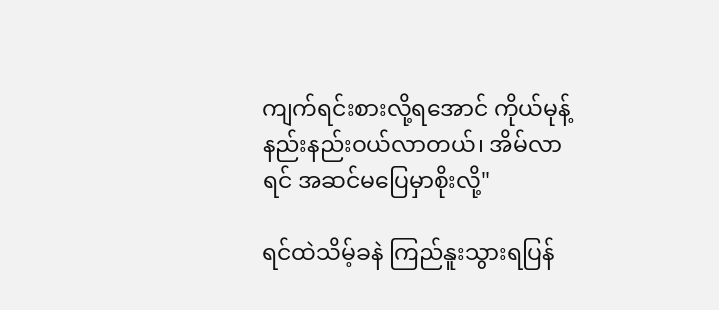ကျက်ရင်းစားလို့ရအောင် ကိုယ်မုန့်နည်းနည်းဝယ်လာတယ်၊ အိမ်လာရင် အဆင်မပြေမှာစိုးလို့"

ရင်ထဲသိမ့်ခနဲ ကြည်နူးသွားရပြန်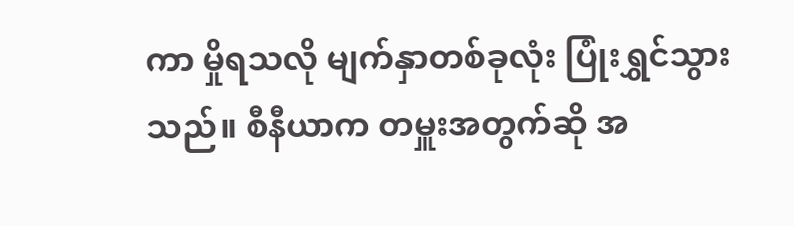ကာ မှိုရသလို မျက်နှာတစ်ခုလုံး ပြုံးရွှင်သွားသည်။ စီနီယာက တမှူးအတွက်ဆို အ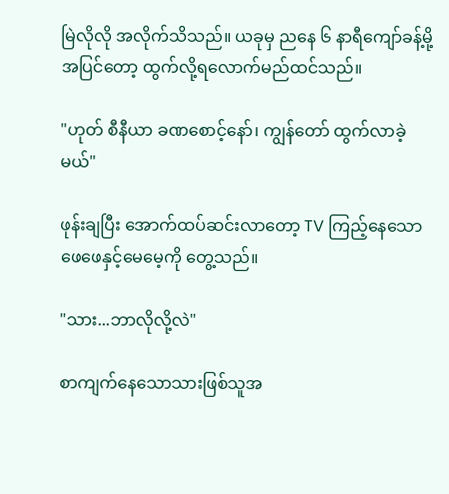မြဲလိုလို အလိုက်သိသည်။ ယခုမှ ညနေ ၆ နာရီကျော်ခန့်မို့ အပြင်တော့ ထွက်လို့ရလောက်မည်ထင်သည်။

"ဟုတ် စီနီယာ ခဏစောင့်နော်၊ ကျွန်တော် ထွက်လာခဲ့မယ်"

ဖုန်းချပြီး အောက်ထပ်ဆင်းလာတော့ TV ကြည့်နေသော ဖေဖေနှင့်မေမေ့ကို တွေ့သည်။

"သား...ဘာလိုလို့လဲ"

စာကျက်နေသောသားဖြစ်သူအ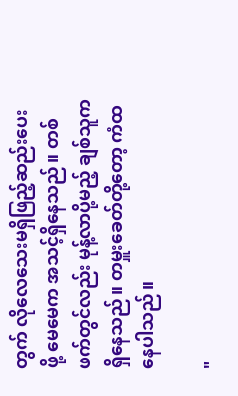တွက် လိုလေသေးမရှိဖြည့်ဆည်းပေးဖို့ မေမေက အသင့်ရှိနေသည်။ တစ်ဖက်တွင်လည်း မုန့်လာပို့မည့် ချစ်သူက ရှိနေသည်။ တမှူးခေတ်တို့တော့ ကံထနေပါသည်။

"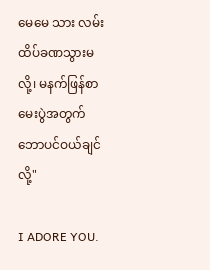မေမေ သား လမ်းထိပ်ခဏသွားမလို့၊ မနက်ဖြန်စာမေးပွဲအတွက် ဘောပင်ဝယ်ချင်လို့"

I ADORE YOU.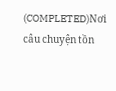(COMPLETED)Nơi câu chuyện tồn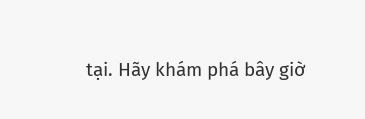tại. Hãy khám phá bây giờ